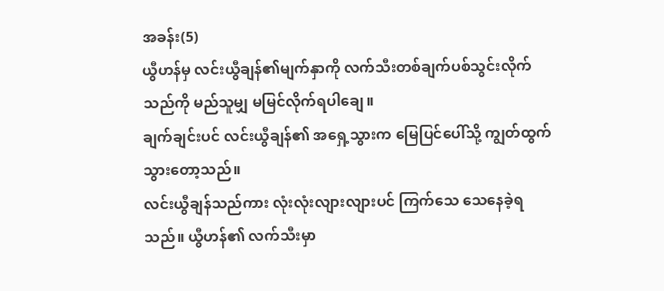အခန်း(5)
ယွီဟန်မှ လင်းယွီချန်၏မျက်နှာကို လက်သီးတစ်ချက်ပစ်သွင်းလိုက်သည်ကို မည်သူမျှ မမြင်လိုက်ရပါချေ။
ချက်ချင်းပင် လင်းယွီချန်၏ အရှေ့သွားက မြေပြင်ပေါ်သို့ ကျွတ်ထွက်သွားတော့သည်။
လင်းယွီချန်သည်ကား လုံးလုံးလျားလျားပင် ကြက်သေ သေနေခဲ့ရသည်။ ယွီဟန်၏ လက်သီးမှာ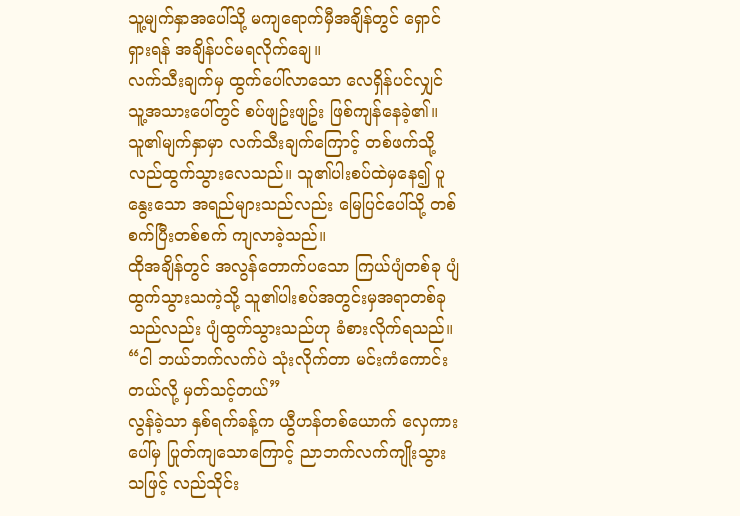သူ့မျက်နှာအပေါ်သို့ မကျရောက်မှီအချိန်တွင် ရှောင်ရှားရန် အချိန်ပင်မရလိုက်ချေ။
လက်သီးချက်မှ ထွက်ပေါ်လာသော လေရှိန်ပင်လျှင် သူ့အသားပေါ်တွင် စပ်ဖျဥ်းဖျဥ်း ဖြစ်ကျန်နေခဲ့၏။
သူ၏မျက်နှာမှာ လက်သီးချက်ကြောင့် တစ်ဖက်သို့ လည်ထွက်သွားလေသည်။ သူ၏ပါးစပ်ထဲမှနေ၍ ပူနွေးသော အရည်များသည်လည်း မြေပြင်ပေါ်သို့ တစ်စက်ပြီးတစ်စက် ကျလာခဲ့သည်။
ထိုအချိန်တွင် အလွန်တောက်ပသော ကြယ်ပျံတစ်ခု ပျံထွက်သွားသကဲ့သို့ သူ၏ပါးစပ်အတွင်းမှအရာတစ်ခုသည်လည်း ပျံထွက်သွားသည်ဟု ခံစားလိုက်ရသည်။
“ငါ ဘယ်ဘက်လက်ပဲ သုံးလိုက်တာ မင်းကံကောင်းတယ်လို့ မှတ်သင့်တယ်”
လွန်ခဲ့သာ နှစ်ရက်ခန့်က ယွီဟန်တစ်ယောက် လှေကားပေါ်မှ ပြုတ်ကျသောကြောင့် ညာဘက်လက်ကျိုးသွားသဖြင့် လည်သိုင်း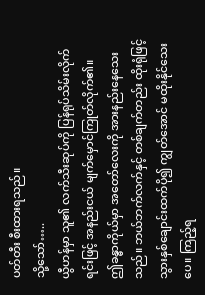ပတ်တီး စီးထားရသည်။
သို့သော်…..
ယွီဟန်မှာ သူ၏ လက်သီးဆုပ်ကို ပြန်ရုပ်သိမ်းလိုက်ရင်းဖြင့် အနည်းငယ် မျက်မှောင်ကြုတ်လိုက်၏။
ဤခန္ဓာကိုယ်မှာ အတော်လေးကို အားနည်းနေသေးသည်။ ဘယ်ဘက်လက်နှင့် တစ်ချက်တည်း ထိုးရုံဖြင့် သွားနှစ်ချောင်းထက်ပို၍ ကျွတ်အောင် မထိုးနိုင်သေးပေ။ ကြည့်ရ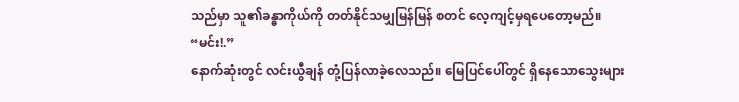သည်မှာ သူ၏ခန္ဓာကိုယ်ကို တတ်နိုင်သမျှမြန်မြန် စတင် လေ့ကျင့်မှရပေတော့မည်။
“မင်း!.”
နောက်ဆုံးတွင် လင်းယွီချန် တုံ့ပြန်လာခဲ့လေသည်။ မြေပြင်ပေါ်တွင် ရှိနေသောသွေးများ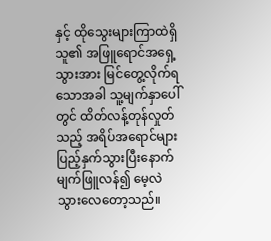နှင့် ထိုသွေးများကြာထဲရှိ သူ၏ အဖြူရောင်အရှေ့သွားအား မြင်တွေ့လိုက်ရသောအခါ သူ့မျက်နှာပေါ်တွင် ထိတ်လန့်တုန်လှုတ်သည့် အရိပ်အရောင်များ ပြည့်နှက်သွားပြီးနောက် မျက်ဖြူလန်၍ မေ့လဲသွားလေတော့သည်။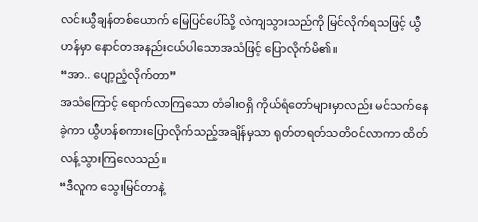လင်းယွီချန်တစ်ယောက် မြေပြင်ပေါ်သို့ လဲကျသွားသည်ကို မြင်လိုက်ရသဖြင့် ယွီဟန်မှာ နောင်တအနည်းငယ်ပါသောအသံဖြင့် ပြောလိုက်မိ၏။
“အာ.. ပျော့ညံ့လိုက်တာ”
အသံကြောင့် ရောက်လာကြသော တံခါးဝရှိ ကိုယ်ရံတော်များမှာလည်း မင်သက်နေခဲ့ကာ ယွီဟန်စကားပြောလိုက်သည့်အချိန်မှသာ ရုတ်တရတ်သတိဝင်လာကာ ထိတ်လန့်သွားကြလေသည်။
“ဒီလူက သွေးမြင်တာနဲ့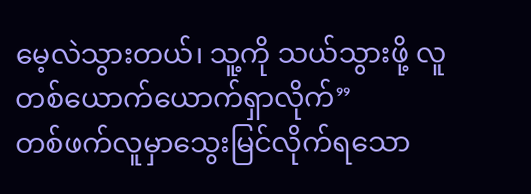မေ့လဲသွားတယ်၊ သူ့ကို သယ်သွားဖို့ လူတစ်ယောက်ယောက်ရှာလိုက်”
တစ်ဖက်လူမှာသွေးမြင်လိုက်ရသော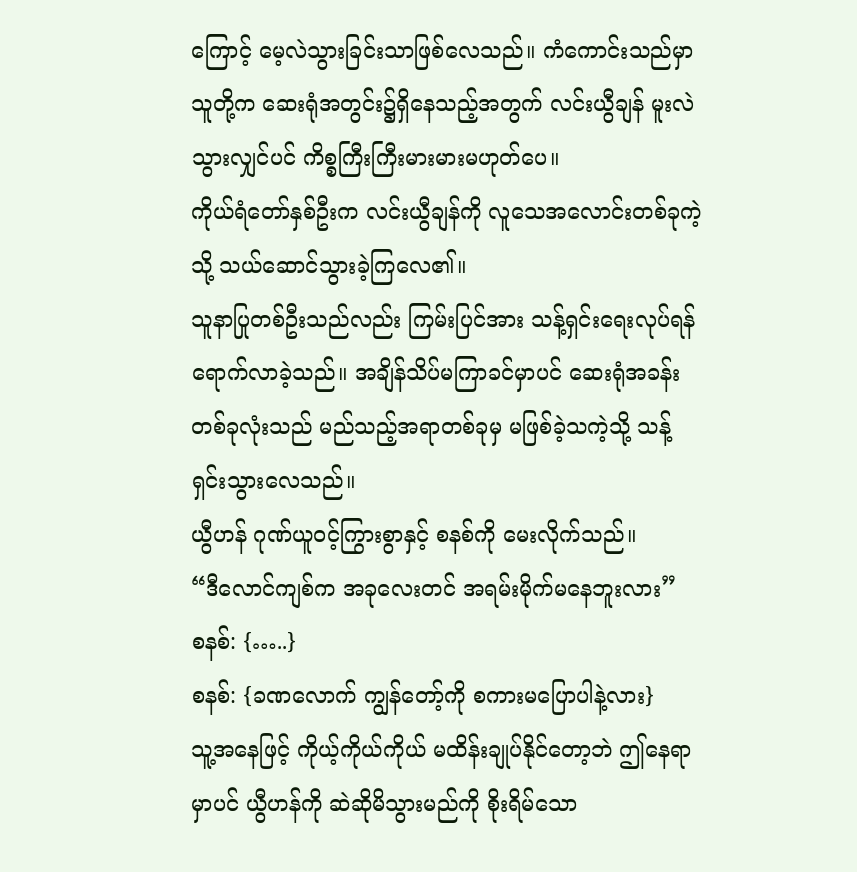ကြောင့် မေ့လဲသွားခြင်းသာဖြစ်လေသည်။ ကံကောင်းသည်မှာ သူတို့က ဆေးရုံအတွင်း၌ရှိနေသည့်အတွက် လင်းယွီချန် မူးလဲသွားလျှင်ပင် ကိစ္စကြီးကြီးမားမားမဟုတ်ပေ။
ကိုယ်ရံတော်နှစ်ဦးက လင်းယွီချန်ကို လူသေအလောင်းတစ်ခုကဲ့သို့ သယ်ဆောင်သွားခဲ့ကြလေ၏။
သူနာပြုတစ်ဦးသည်လည်း ကြမ်းပြင်အား သန့်ရှင်းရေးလုပ်ရန် ရောက်လာခဲ့သည်။ အချိန်သိပ်မကြာခင်မှာပင် ဆေးရုံအခန်းတစ်ခုလုံးသည် မည်သည့်အရာတစ်ခုမှ မဖြစ်ခဲ့သကဲ့သို့ သန့်ရှင်းသွားလေသည်။
ယွီဟန် ဂုဏ်ယူဝင့်ကြွားစွာနှင့် စနစ်ကို မေးလိုက်သည်။
“ဒီလောင်ကျစ်က အခုလေးတင် အရမ်းမိုက်မနေဘူးလား”
စနစ်: {…..}
စနစ်: {ခဏလောက် ကျွန်တော့်ကို စကားမပြောပါနဲ့လား}
သူ့အနေဖြင့် ကိုယ့်ကိုယ်ကိုယ် မထိန်းချုပ်နိုင်တော့ဘဲ ဤနေရာမှာပင် ယွီဟန်ကို ဆဲဆိုမိသွားမည်ကို စိုးရိမ်သော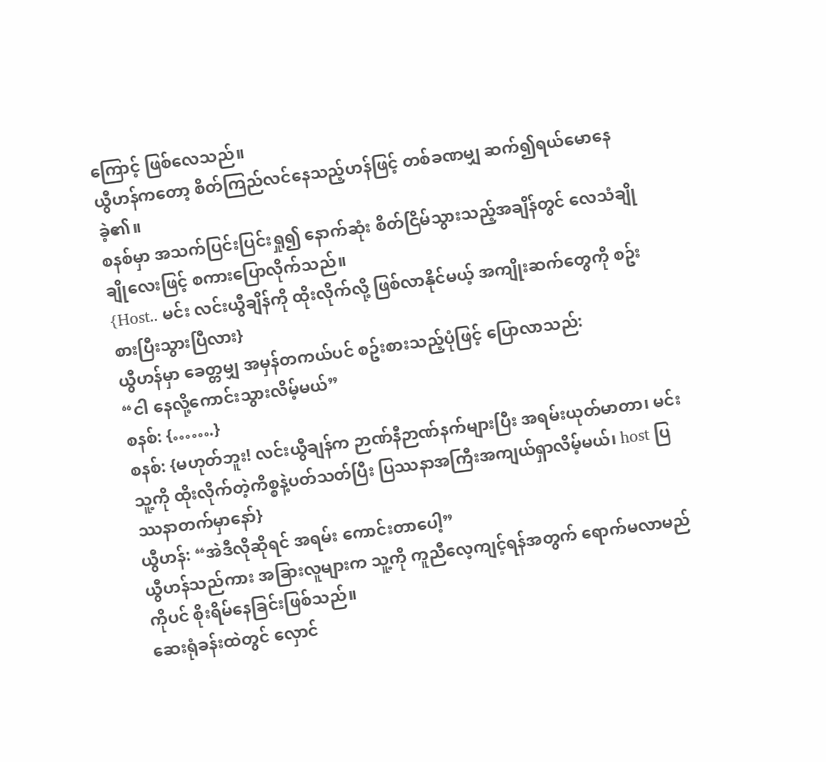ကြောင့် ဖြစ်လေသည်။
ယွီဟန်ကတော့ စိတ်ကြည်လင်နေသည့်ဟန်ဖြင့် တစ်ခဏမျှ ဆက်၍ရယ်မောနေခဲ့၏။
စနစ်မှာ အသက်ပြင်းပြင်းရှု၍ နောက်ဆုံး စိတ်ငြိမ်သွားသည့်အချိန်တွင် လေသံချိုချိုလေးဖြင့် စကားပြောလိုက်သည်။
{Host.. မင်း လင်းယွီချိန်ကို ထိုးလိုက်လို့ ဖြစ်လာနိုင်မယ့် အကျိုးဆက်တွေကို စဥ်းစားပြီးသွားပြီလား}
ယွီဟန်မှာ ခေတ္တမျှ အမှန်တကယ်ပင် စဥ်းစားသည့်ပုံဖြင့် ပြောလာသည်:
“ငါ နေလို့ကောင်းသွားလိမ့်မယ်”
စနစ်: {…….}
စနစ်: {မဟုတ်ဘူး! လင်းယွီချန်က ဉာဏ်နီဉာဏ်နက်များပြီး အရမ်းယုတ်မာတာ၊ မင်း သူ့ကို ထိုးလိုက်တဲ့ကိစ္စနဲ့ပတ်သတ်ပြီး ပြဿနာအကြီးအကျယ်ရှာလိမ့်မယ်၊ host ပြဿနာတက်မှာနော်}
ယွီဟန်: “အဲဒီလိုဆိုရင် အရမ်း ကောင်းတာပေါ့”
ယွီဟန်သည်ကား အခြားလူများက သူ့ကို ကူညီလေ့ကျင့်ရန်အတွက် ရောက်မလာမည်ကိုပင် စိုးရိမ်နေခြင်းဖြစ်သည်။
ဆေးရုံခန်းထဲတွင် လှောင်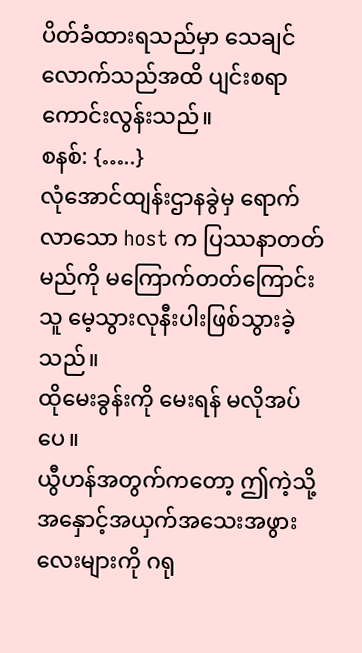ပိတ်ခံထားရသည်မှာ သေချင်လောက်သည်အထိ ပျင်းစရာ ကောင်းလွန်းသည်။
စနစ်: {…..}
လုံအောင်ထျန်းဌာနခွဲမှ ရောက်လာသော host က ပြဿနာတတ်မည်ကို မကြောက်တတ်ကြောင်း သူ မေ့သွားလုနီးပါးဖြစ်သွားခဲ့သည်။
ထိုမေးခွန်းကို မေးရန် မလိုအပ်ပေ။
ယွီဟန်အတွက်ကတော့ ဤကဲ့သို့ အနှောင့်အယှက်အသေးအဖွားလေးများကို ဂရု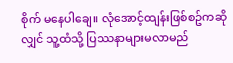စိုက် မနေပါချေ။ လုံအောင့်ထျန်းဖြစ်စဥ်ကဆိုလျှင် သူ့ထံသို့ ပြဿနာများမလာမည်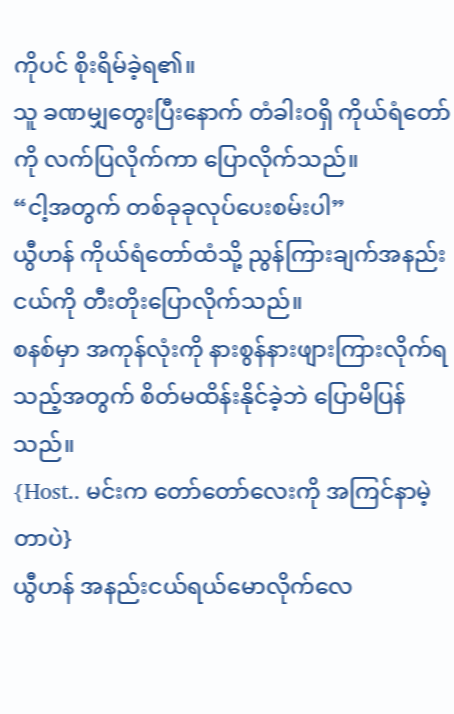ကိုပင် စိုးရိမ်ခဲ့ရ၏။
သူ ခဏမျှတွေးပြီးနောက် တံခါးဝရှိ ကိုယ်ရံတော်ကို လက်ပြလိုက်ကာ ပြောလိုက်သည်။
“ငါ့အတွက် တစ်ခုခုလုပ်ပေးစမ်းပါ”
ယွီဟန် ကိုယ်ရံတော်ထံသို့ ညွန်ကြားချက်အနည်းငယ်ကို တီးတိုးပြောလိုက်သည်။
စနစ်မှာ အကုန်လုံးကို နားစွန်နားဖျားကြားလိုက်ရသည့်အတွက် စိတ်မထိန်းနိုင်ခဲ့ဘဲ ပြောမိပြန်သည်။
{Host.. မင်းက တော်တော်လေးကို အကြင်နာမဲ့တာပဲ}
ယွီဟန် အနည်းငယ်ရယ်မောလိုက်လေ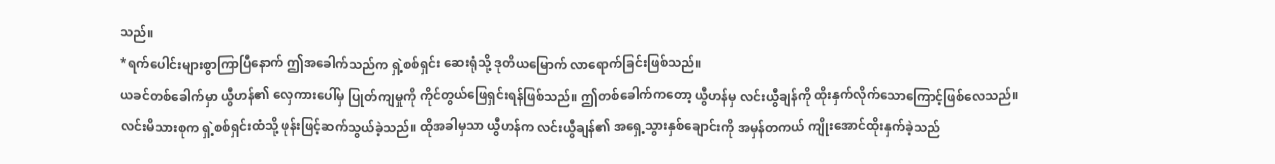သည်။
*ရက်ပေါင်းများစွာကြာပြီနောက် ဤအခေါက်သည်က ရှဲ့စစ်ရှင်း ဆေးရုံသို့ ဒုတိယမြောက် လာရောက်ခြင်းဖြစ်သည်။
ယခင်တစ်ခေါက်မှာ ယွီဟန်၏ လှေကားပေါ်မှ ပြုတ်ကျမှုကို ကိုင်တွယ်ဖြေရှင်းရန်ဖြစ်သည်။ ဤတစ်ခေါက်ကတော့ ယွီဟန်မှ လင်းယွီချန်ကို ထိုးနှက်လိုက်သောကြောင့်ဖြစ်လေသည်။
လင်းမိသားစုက ရှဲ့စစ်ရှင်းထံသို့ ဖုန်းဖြင့်ဆက်သွယ်ခဲ့သည်။ ထိုအခါမှသာ ယွီဟန်က လင်းယွီချန်၏ အရှေ့သွားနှစ်ချောင်းကို အမှန်တကယ် ကျိုးအောင်ထိုးနှက်ခဲ့သည်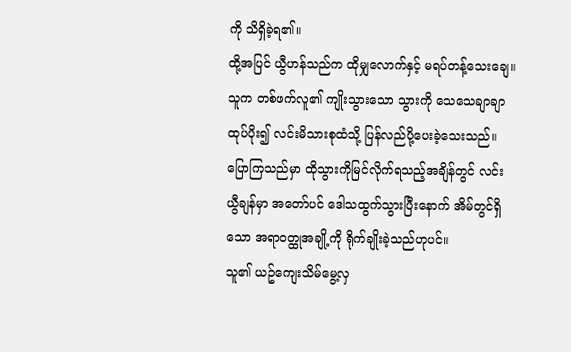ကို သိရှိခဲ့ရ၏။
ထို့အပြင် ယွီဟန်သည်က ထိုမျှလောက်နှင့် မရပ်တန့်သေးချေ။ သူက တစ်ဖက်လူ၏ ကျိုးသွားသော သွားကို သေသေချာချာ ထုပ်ပိုး၍ လင်းမိသားစုထံသို့ ပြန်လည်ပို့ပေးခဲ့သေးသည်။
ပြောကြသည်မှာ ထိုသွားကိုမြင်လိုက်ရသည့်အချိန်တွင် လင်းယွီချန်မှာ အတော်ပင် ဒေါသထွက်သွားပြီးနောက် အိမ်တွင်ရှိသော အရာဝတ္ထုအချို့ကို ရိုက်ချိုးခဲ့သည်ဟုပင်။
သူ၏ ယဥ်ကျေးသိမ်မွေ့လှ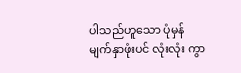ပါသည်ဟူသော ပုံမှန် မျက်နှာဖုံးပင် လုံးလုံး ကွာ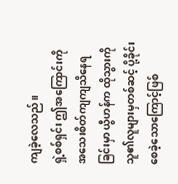ကျခဲ့လေသည်။
ရှဲ့စစ်ရှင်း ဤအကြောင်းကို အသေးစိတ်ကျကျသိနေရခြင်းမှာ ယွီဟန်က ထိုသွားကို သူ၏လူများမှတစ်ဆင့် ပို့ခိုင်းစေခဲ့သောကြောင့်ဖြစ်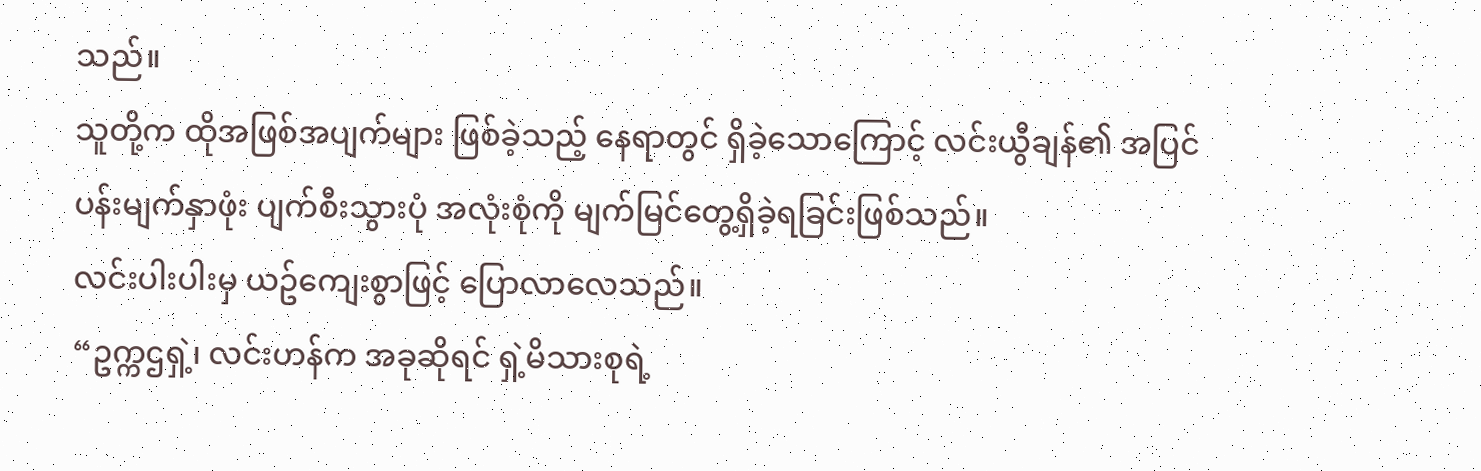သည်။
သူတို့က ထိုအဖြစ်အပျက်များ ဖြစ်ခဲ့သည့် နေရာတွင် ရှိခဲ့သောကြောင့် လင်းယွီချန်၏ အပြင်ပန်းမျက်နှာဖုံး ပျက်စီးသွားပုံ အလုံးစုံကို မျက်မြင်တွေ့ရှိခဲ့ရခြင်းဖြစ်သည်။
လင်းပါးပါးမှ ယဥ်ကျေးစွာဖြင့် ပြောလာလေသည်။
“ဥက္ကဌရှဲ့၊ လင်းဟန်က အခုဆိုရင် ရှဲ့မိသားစုရဲ့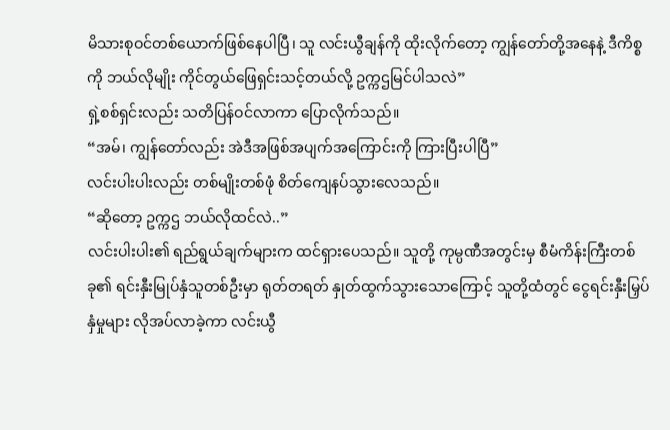မိသားစုဝင်တစ်ယောက်ဖြစ်နေပါပြီ၊ သူ လင်းယွီချန်ကို ထိုးလိုက်တော့ ကျွန်တော်တို့အနေနဲ့ ဒီကိစ္စကို ဘယ်လိုမျိုး ကိုင်တွယ်ဖြေရှင်းသင့်တယ်လို့ ဥက္ကဌမြင်ပါသလဲ”
ရှဲ့စစ်ရှင်းလည်း သတိပြန်ဝင်လာကာ ပြောလိုက်သည်။
“အမ်၊ ကျွန်တော်လည်း အဲဒီအဖြစ်အပျက်အကြောင်းကို ကြားပြီးပါပြီ”
လင်းပါးပါးလည်း တစ်မျိုးတစ်ဖုံ စိတ်ကျေနပ်သွားလေသည်။
“ဆိုတော့ ဥက္ကဌ ဘယ်လိုထင်လဲ..”
လင်းပါးပါး၏ ရည်ရွယ်ချက်များက ထင်ရှားပေသည်။ သူတို့ ကုမ္ပဏီအတွင်းမှ စီမံကိန်းကြီးတစ်ခု၏ ရင်းနှီးမြုပ်နှံသူတစ်ဦးမှာ ရုတ်တရတ် နှုတ်ထွက်သွားသောကြောင့် သူတို့ထံတွင် ငွေရင်းနှီးမြှပ်နှံမှုများ လိုအပ်လာခဲ့ကာ လင်းယွီ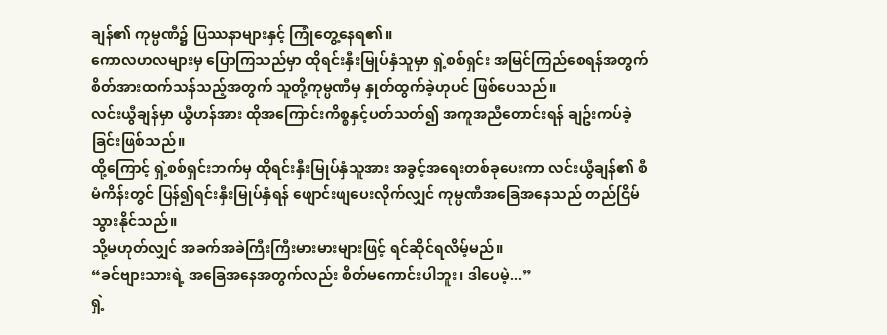ချန်၏ ကုမ္ပဏီ၌ ပြဿနာများနှင့် ကြုံတွေ့နေရ၏။
ကောလဟလများမှ ပြောကြသည်မှာ ထိုရင်းနှီးမြုပ်နှံသူမှာ ရှဲ့စစ်ရှင်း အမြင်ကြည်စေရန်အတွက် စိတ်အားထက်သန်သည့်အတွက် သူတို့ကုမ္ပဏီမှ နှုတ်ထွက်ခဲ့ဟုပင် ဖြစ်ပေသည်။
လင်းယွီချန်မှာ ယွီဟန်အား ထိုအကြောင်းကိစ္စနှင့်ပတ်သတ်၍ အကူအညီတောင်းရန် ချဥ်းကပ်ခဲ့ခြင်းဖြစ်သည်။
ထို့ကြောင့် ရှဲ့စစ်ရှင်းဘက်မှ ထိုရင်းနှီးမြုပ်နှံသူအား အခွင့်အရေးတစ်ခုပေးကာ လင်းယွီချန်၏ စီမံကိန်းတွင် ပြန်၍ရင်းနှီးမြုပ်နှံရန် ဖျောင်းဖျပေးလိုက်လျှင် ကုမ္ပဏီအခြေအနေသည် တည်ငြိမ်သွားနိုင်သည်။
သို့မဟုတ်လျှင် အခက်အခဲကြီးကြီးမားမားများဖြင့် ရင်ဆိုင်ရလိမ့်မည်။
“ခင်ဗျားသားရဲ့ အခြေအနေအတွက်လည်း စိတ်မကောင်းပါဘူး၊ ဒါပေမဲ့...”
ရှဲ့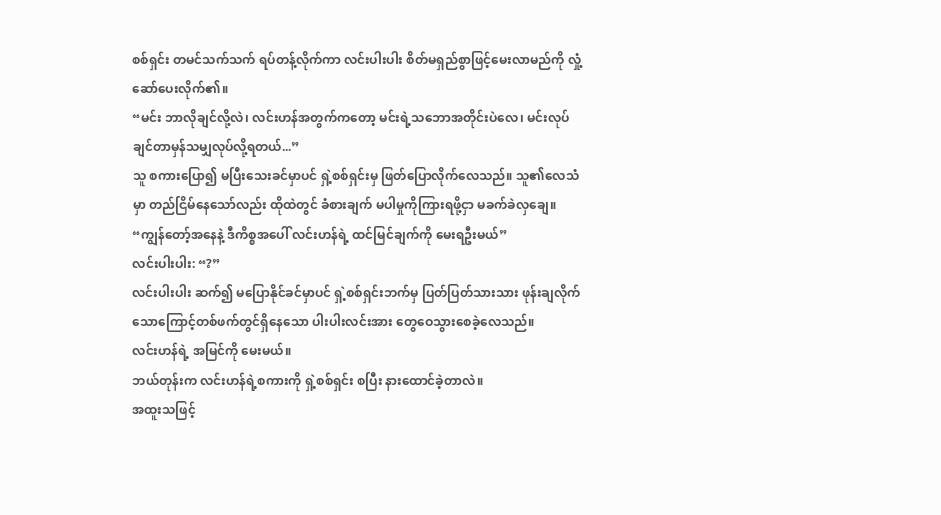စစ်ရှင်း တမင်သက်သက် ရပ်တန့်လိုက်ကာ လင်းပါးပါး စိတ်မရှည်စွာဖြင့်မေးလာမည်ကို လှုံ့ဆော်ပေးလိုက်၏။
“မင်း ဘာလိုချင်လို့လဲ၊ လင်းဟန်အတွက်ကတော့ မင်းရဲ့သဘောအတိုင်းပဲလေ၊ မင်းလုပ်ချင်တာမှန်သမျှလုပ်လို့ရတယ်...”
သူ စကားပြော၍ မပြီးသေးခင်မှာပင် ရှဲ့စစ်ရှင်းမှ ဖြတ်ပြောလိုက်လေသည်။ သူ၏လေသံမှာ တည်ငြိမ်နေသော်လည်း ထိုထဲတွင် ခံစားချက် မပါမှုကိုကြားရဖို့ငှာ မခက်ခဲလှချေ။
“ကျွန်တော့်အနေနဲ့ ဒီကိစ္စအပေါ် လင်းဟန်ရဲ့ ထင်မြင်ချက်ကို မေးရဦးမယ်”
လင်းပါးပါး: “?”
လင်းပါးပါး ဆက်၍ မပြောနိုင်ခင်မှာပင် ရှဲ့စစ်ရှင်းဘက်မှ ပြတ်ပြတ်သားသား ဖုန်းချလိုက်သောကြောင့်တစ်ဖက်တွင်ရှိနေသော ပါးပါးလင်းအား တွေဝေသွားစေခဲ့လေသည်။
လင်းဟန်ရဲ့ အမြင်ကို မေးမယ်။
ဘယ်တုန်းက လင်းဟန်ရဲ့စကားကို ရှဲ့စစ်ရှင်း စပြီး နားထောင်ခဲ့တာလဲ။
အထူးသဖြင့်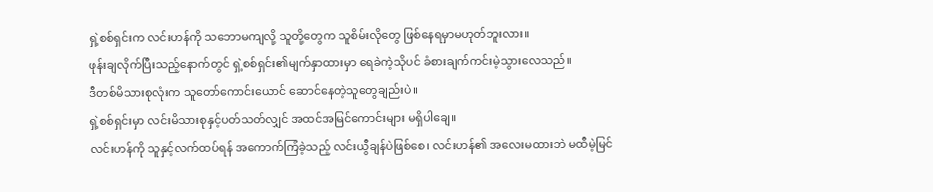ရှဲ့စစ်ရှင်းက လင်းဟန်ကို သဘောမကျလို့ သူတို့တွေက သူစိမ်းလိုတွေ ဖြစ်နေရမှာမဟုတ်ဘူးလား။
ဖုန်းချလိုက်ပြီးသည့်နောက်တွင် ရှဲ့စစ်ရှင်း၏မျက်နှာထားမှာ ရေခဲကဲ့သိုပင် ခံစားချက်ကင်းမဲ့သွားလေသည်။
ဒီတစ်မိသားစုလုံးက သူတော်ကောင်းယောင် ဆောင်နေတဲ့သူတွေချည်းပဲ။
ရှဲ့စစ်ရှင်းမှာ လင်းမိသားစုနှင့်ပတ်သတ်လျှင် အထင်အမြင်ကောင်းများ မရှိပါချေ။
လင်းဟန်ကို သူနှင့်လက်ထပ်ရန် အကောက်ကြံခဲ့သည့် လင်းယွီချန်ပဲဖြစ်စေ၊ လင်းဟန်၏ အလေးမထားဘဲ မထီမဲ့မြင်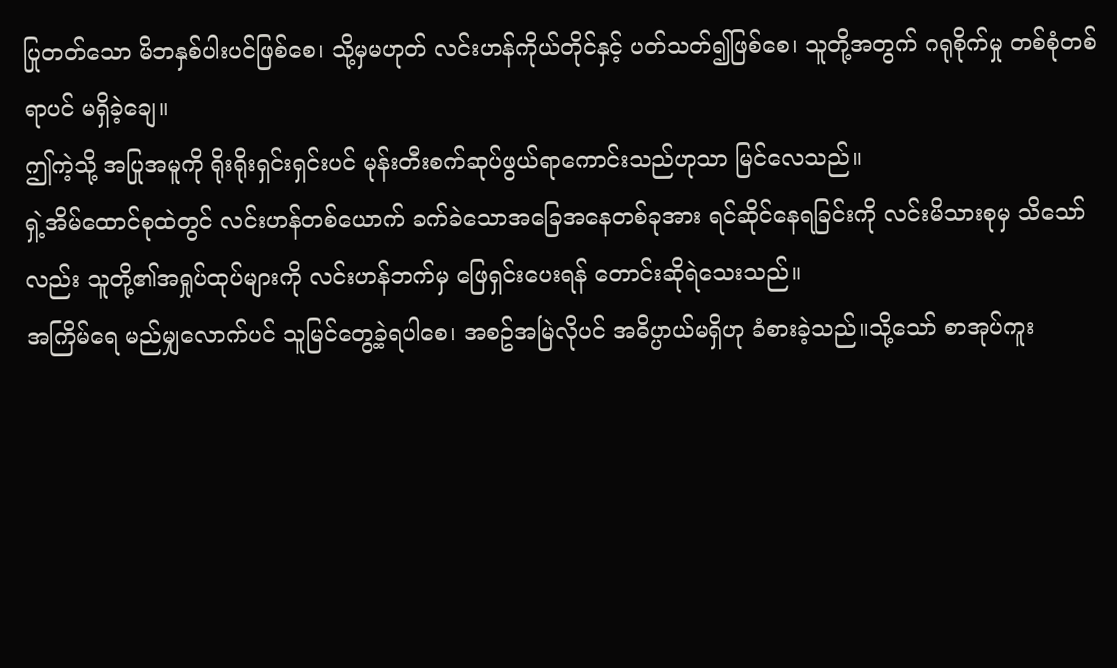ပြုတတ်သော မိဘနှစ်ပါးပင်ဖြစ်စေ၊ သို့မှမဟုတ် လင်းဟန်ကိုယ်တိုင်နှင့် ပတ်သတ်၍ဖြစ်စေ၊ သူတို့အတွက် ဂရုစိုက်မှု တစ်စုံတစ်ရာပင် မရှိခဲ့ချေ။
ဤကဲ့သို့ အပြုအမူကို ရိုးရိုးရှင်းရှင်းပင် မုန်းတီးစက်ဆုပ်ဖွယ်ရာကောင်းသည်ဟုသာ မြင်လေသည်။
ရှဲ့အိမ်ထောင်စုထဲတွင် လင်းဟန်တစ်ယောက် ခက်ခဲသောအခြေအနေတစ်ခုအား ရင်ဆိုင်နေရခြင်းကို လင်းမိသားစုမှ သိသော်လည်း သူတို့၏အရှုပ်ထုပ်များကို လင်းဟန်ဘက်မှ ဖြေရှင်းပေးရန် တောင်းဆိုရဲသေးသည်။
အကြိမ်ရေ မည်မျှလောက်ပင် သူမြင်တွေ့ခဲ့ရပါစေ၊ အစဥ်အမြဲလိုပင် အဓိပ္ပာယ်မရှိဟု ခံစားခဲ့သည်။သို့သော် စာအုပ်ကူး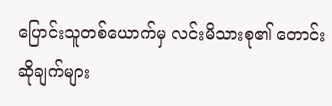ပြောင်းသူတစ်ယောက်မှ လင်းမိသားစု၏ တောင်းဆိုချက်များ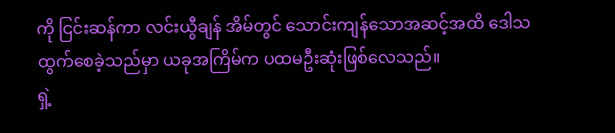ကို ငြင်းဆန်ကာ လင်းယွီချန် အိမ်တွင် သောင်းကျန်သောအဆင့်အထိ ဒေါသထွက်စေခဲ့သည်မှာ ယခုအကြိမ်က ပထမဦးဆုံးဖြစ်လေသည်။
ရှဲ့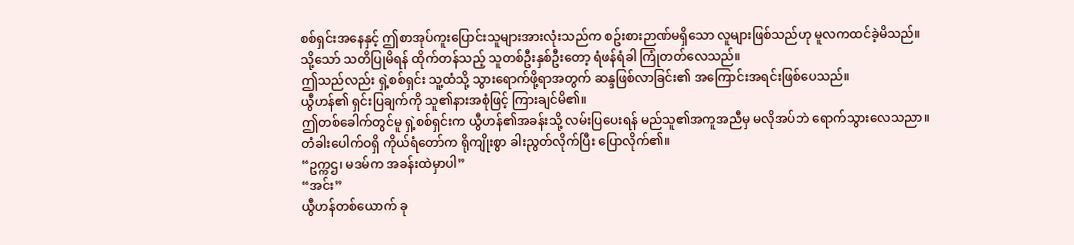စစ်ရှင်းအနေနှင့် ဤစာအုပ်ကူးပြောင်းသူများအားလုံးသည်က စဥ်းစားဉာဏ်မရှိသော လူများဖြစ်သည်ဟု မူလကထင်ခဲ့မိသည်။
သို့သော် သတိပြုမိရန် ထိုက်တန်သည့် သူတစ်ဦးနှစ်ဦးတော့ ရံဖန်ရံခါ ကြုံတတ်လေသည်။
ဤသည်လည်း ရှဲ့စစ်ရှင်း သူ့ထံသို့ သွားရောက်ဖို့ရာအတွက် ဆန္ဒဖြစ်လာခြင်း၏ အကြောင်းအရင်းဖြစ်ပေသည်။
ယွီဟန်၏ ရှင်းပြချက်ကို သူ၏နားအစုံဖြင့် ကြားချင်မိ၏။
ဤတစ်ခေါက်တွင်မူ ရှဲ့စစ်ရှင်းက ယွီဟန်၏အခန်းသို့ လမ်းပြပေးရန် မည်သူ၏အကူအညီမှ မလိုအပ်ဘဲ ရောက်သွားလေသညာ။
တံခါးပေါက်ဝရှိ ကိုယ်ရံတော်က ရိုကျိုးစွာ ခါးညွတ်လိုက်ပြီး ပြောလိုက်၏။
“ဥက္ကဌ၊ မဒမ်က အခန်းထဲမှာပါ”
“အင်း”
ယွီဟန်တစ်ယောက် ခု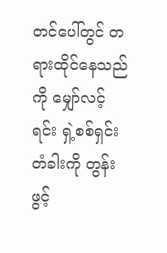တင်ပေါ်တွင် တရားထိုင်နေသည်ကို မျှော်လင့်ရင်း ရှဲ့စစ်ရှင်း တံခါးကို တွန်းဖွင့်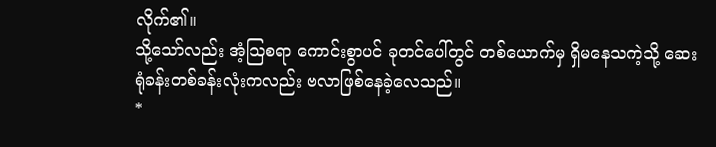လိုက်၏။
သို့သော်လည်း အံ့သြစရာ ကောင်းစွာပင် ခုတင်ပေါ်တွင် တစ်ယောက်မှ ရှိမနေသကဲ့သို့ ဆေးရုံခန်းတစ်ခန်းလုံးကလည်း ဗလာဖြစ်နေခဲ့လေသည်။
*